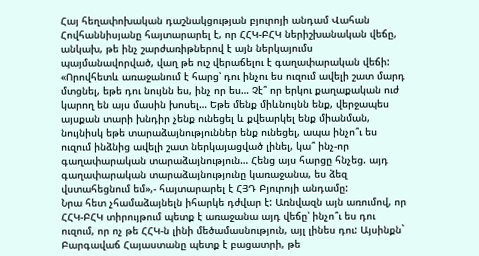Հայ հեղափոխական դաշնակցության բյուրոյի անդամ Վահան Հովհաննիսյանը հայտարարել է, որ ՀՀԿ-ԲՀԿ ներիշխանական վեճը, անկախ, թե ինչ շարժառիթներով է այն ներկայումս պայմանավորված, վաղ թե ուշ վերաճելու է գաղափարական վեճի:
«Որովհետև առաջանում է հարց՝ դու ինչու ես ուզում ավելի շատ մարդ մտցնել, եթե դու նույնն ես, ինչ որ ես… Չէ՞ որ երկու քաղաքական ուժ կարող են այս մասին խոսել… Եթե մենք միևնույնն ենք, վերջապես այսքան տարի խնդիր չենք ունեցել և քվեարկել ենք միանման, նույնիսկ եթե տարաձայնություններ ենք ունեցել, ապա ինչո՞ւ ես ուզում ինձնից ավելի շատ ներկայացված լինել, կա՞ ինչ-որ գաղափարական տարաձայնություն… Հենց այս հարցը հնչեց. այդ գաղափարական տարաձայնությունը կառաջանա, ես ձեզ վստահեցնում եմ»,- հայտարարել է ՀՅԴ Բյուրոյի անդամը:
Նրա հետ չհամաձայնելն իհարկե դժվար է: Առնվազն այն առումով, որ ՀՀԿ-ԲՀԿ տիրույթում պետք է առաջանա այդ վեճը՝ ինչո՞ւ ես դու ուզում, որ ոչ թե ՀՀԿ-ն լինի մեծամասնություն, այլ լինես դու: Այսինքն` Բարգավաճ Հայաստանը պետք է բացատրի, թե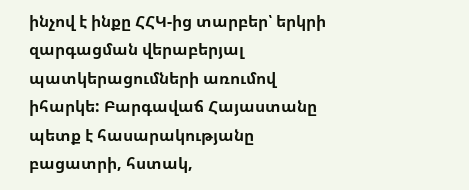ինչով է ինքը ՀՀԿ-ից տարբեր՝ երկրի զարգացման վերաբերյալ պատկերացումների առումով իհարկե: Բարգավաճ Հայաստանը պետք է հասարակությանը բացատրի, հստակ,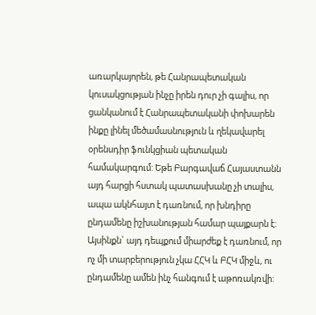առարկայորեն, թե Հանրապետական կուսակցության ինչը իրեն դուր չի գալիս, որ ցանկանում է Հանրապետականի փոխարեն ինքը լինել մեծամասնություն և ղեկավարել օրենսդիր ֆունկցիան պետական համակարգում: Եթե Բարգավաճ Հայաստանն այդ հարցի հստակ պատասխանը չի տալիս, ապա ակնհայտ է դառնում, որ խնդիրը ընդամենը իշխանության համար պայքարն է: Այսինքն` այդ դեպքում միարժեք է դառնում, որ ոչ մի տարբերություն չկա ՀՀԿ և ԲՀԿ միջև, ու ընդամենը ամեն ինչ հանգում է աթոռակռվի: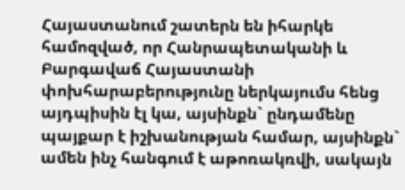Հայաստանում շատերն են իհարկե համոզված, որ Հանրապետականի և Բարգավաճ Հայաստանի փոխհարաբերությունը ներկայումս հենց այդպիսին էլ կա, այսինքն` ընդամենը պայքար է իշխանության համար, այսինքն` ամեն ինչ հանգում է աթոռակռվի, սակայն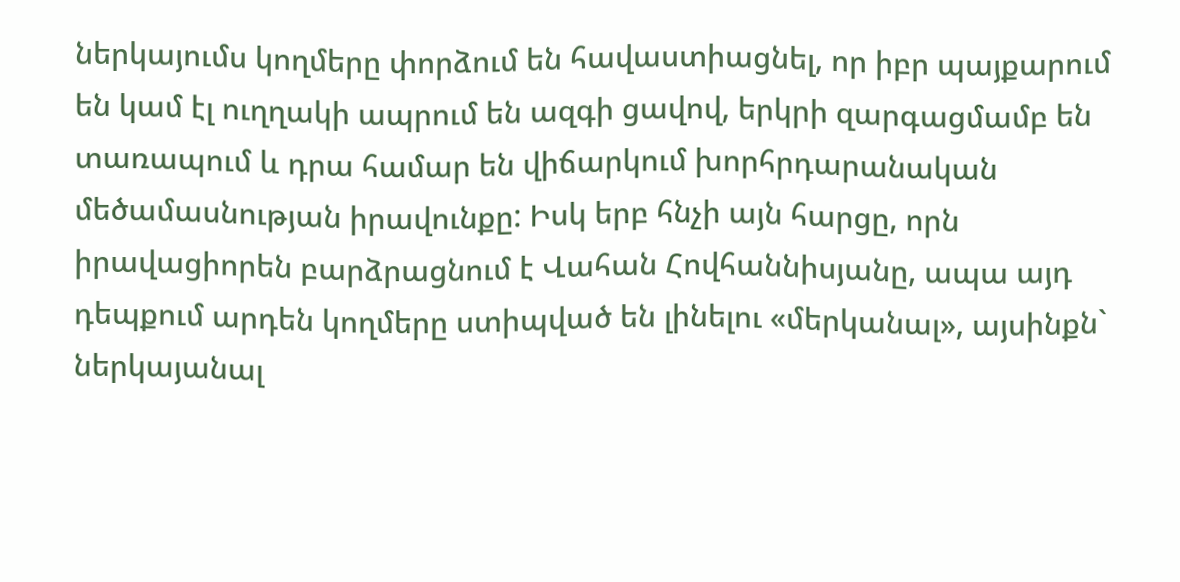ներկայումս կողմերը փորձում են հավաստիացնել, որ իբր պայքարում են կամ էլ ուղղակի ապրում են ազգի ցավով, երկրի զարգացմամբ են տառապում և դրա համար են վիճարկում խորհրդարանական մեծամասնության իրավունքը: Իսկ երբ հնչի այն հարցը, որն իրավացիորեն բարձրացնում է Վահան Հովհաննիսյանը, ապա այդ դեպքում արդեն կողմերը ստիպված են լինելու «մերկանալ», այսինքն` ներկայանալ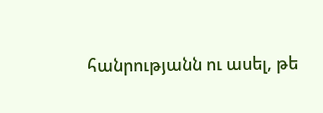հանրությանն ու ասել, թե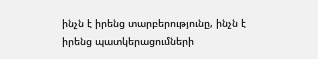ինչն է իրենց տարբերությունը, ինչն է իրենց պատկերացումների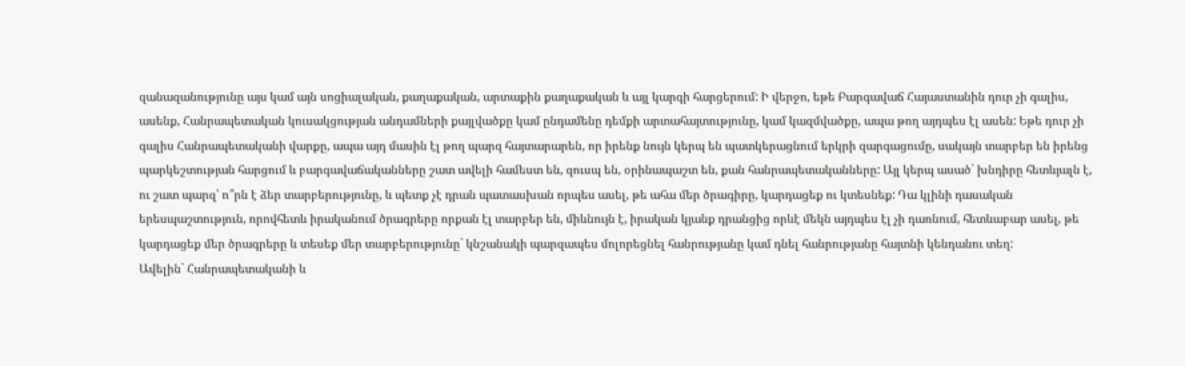զանազանությունը այս կամ այն սոցիալական, քաղաքական, արտաքին քաղաքական և այլ կարգի հարցերում: Ի վերջո, եթե Բարգավաճ Հայաստանին դուր չի գալիս, ասենք, Հանրապետական կուսակցության անդամների քայլվածքը կամ ընդամենը դեմքի արտահայտությունը, կամ կազմվածքը, ապա թող այդպես էլ ասեն: Եթե դուր չի գալիս Հանրապետականի վարքը, ապա այդ մասին էլ թող պարզ հայտարարեն, որ իրենք նույն կերպ են պատկերացնում երկրի զարգացումը, սակայն տարբեր են իրենց պարկեշտության հարցում և բարգավաճականները շատ ավելի համեստ են, զուսպ են, օրինապաշտ են, քան հանրապետականները: Այլ կերպ ասած` խնդիրը հետևյալն է, ու շատ պարզ՝ ո՞րն է ձեր տարբերությունը, և պետք չէ դրան պատասխան որպես ասել, թե ահա մեր ծրագիրը, կարդացեք ու կտեսնեք: Դա կլինի դասական երեսպաշտություն, որովհետև իրականում ծրագրերը որքան էլ տարբեր են, միևնույն է, իրական կյանք դրանցից որևէ մեկն այդպես էլ չի դառնում, հետևաբար ասել, թե կարդացեք մեր ծրագրերը և տեսեք մեր տարբերությունը` կնշանակի պարզապես մոլորեցնել հանրությանը կամ դնել հանրությանը հայտնի կենդանու տեղ:
Ավելին` Հանրապետականի և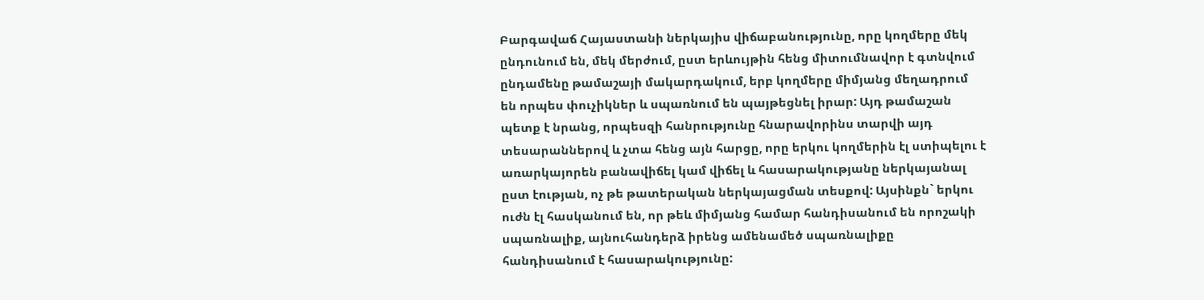Բարգավաճ Հայաստանի ներկայիս վիճաբանությունը, որը կողմերը մեկ ընդունում են, մեկ մերժում, ըստ երևույթին հենց միտումնավոր է գտնվում ընդամենը թամաշայի մակարդակում, երբ կողմերը միմյանց մեղադրում են որպես փուչիկներ և սպառնում են պայթեցնել իրար: Այդ թամաշան պետք է նրանց, որպեսզի հանրությունը հնարավորինս տարվի այդ տեսարաններով և չտա հենց այն հարցը, որը երկու կողմերին էլ ստիպելու է առարկայորեն բանավիճել կամ վիճել և հասարակությանը ներկայանալ ըստ էության, ոչ թե թատերական ներկայացման տեսքով: Այսինքն` երկու ուժն էլ հասկանում են, որ թեև միմյանց համար հանդիսանում են որոշակի սպառնալիք, այնուհանդերձ իրենց ամենամեծ սպառնալիքը հանդիսանում է հասարակությունը: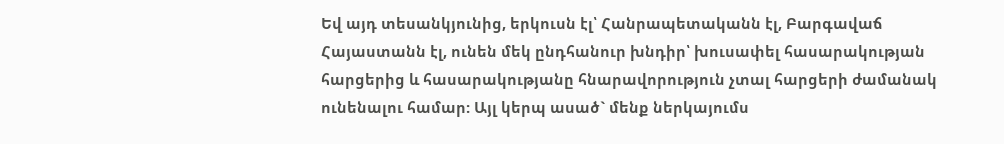Եվ այդ տեսանկյունից, երկուսն էլ՝ Հանրապետականն էլ, Բարգավաճ Հայաստանն էլ, ունեն մեկ ընդհանուր խնդիր՝ խուսափել հասարակության հարցերից և հասարակությանը հնարավորություն չտալ հարցերի ժամանակ ունենալու համար: Այլ կերպ ասած` մենք ներկայումս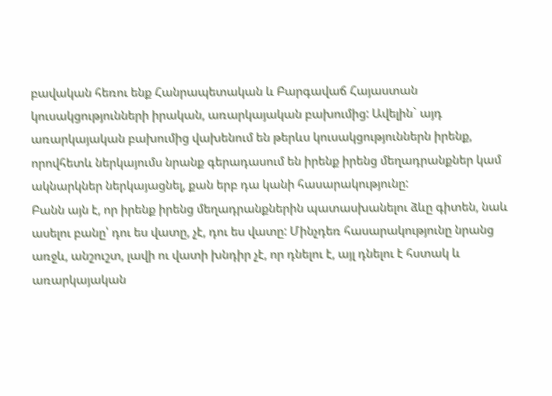բավական հեռու ենք Հանրապետական և Բարգավաճ Հայաստան կուսակցությունների իրական, առարկայական բախումից: Ավելին` այդ առարկայական բախումից վախենում են թերևս կուսակցություններն իրենք, որովհետև ներկայումս նրանք գերադասում են իրենք իրենց մեղադրանքներ կամ ակնարկներ ներկայացնել, քան երբ դա կանի հասարակությունը:
Բանն այն է, որ իրենք իրենց մեղադրանքներին պատասխանելու ձևը գիտեն, նաև ասելու բանը՝ դու ես վատը, չէ, դու ես վատը: Մինչդեռ հասարակությունը նրանց առջև, անշուշտ, լավի ու վատի խնդիր չէ, որ դնելու է, այլ դնելու է հստակ և առարկայական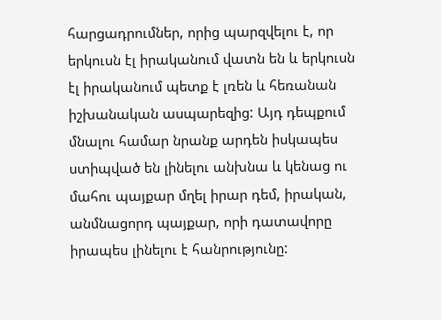հարցադրումներ, որից պարզվելու է, որ երկուսն էլ իրականում վատն են և երկուսն էլ իրականում պետք է լռեն և հեռանան իշխանական ասպարեզից: Այդ դեպքում մնալու համար նրանք արդեն իսկապես ստիպված են լինելու անխնա և կենաց ու մահու պայքար մղել իրար դեմ, իրական, անմնացորդ պայքար, որի դատավորը իրապես լինելու է հանրությունը: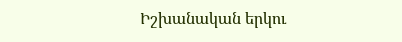Իշխանական երկու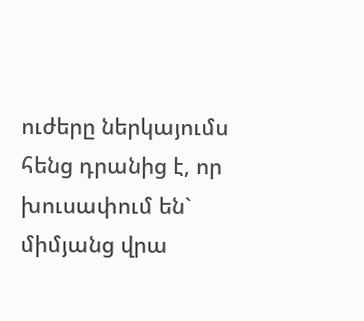ուժերը ներկայումս հենց դրանից է, որ խուսափում են` միմյանց վրա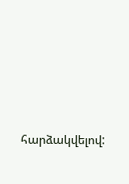հարձակվելով: